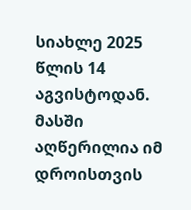სიახლე 2025 წლის 14 აგვისტოდან. მასში აღწერილია იმ დროისთვის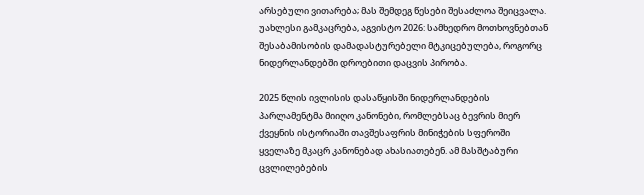არსებული ვითარება; მას შემდეგ წესები შესაძლოა შეიცვალა. უახლესი გამკაცრება, აგვისტო 2026: სამხედრო მოთხოვნებთან შესაბამისობის დამადასტურებელი მტკიცებულება, როგორც ნიდერლანდებში დროებითი დაცვის პირობა.

2025 წლის ივლისის დასაწყისში ნიდერლანდების პარლამენტმა მიიღო კანონები, რომლებსაც ბევრის მიერ ქვეყნის ისტორიაში თავშესაფრის მინიჭების სფეროში ყველაზე მკაცრ კანონებად ახასიათებენ. ამ მასშტაბური ცვლილებების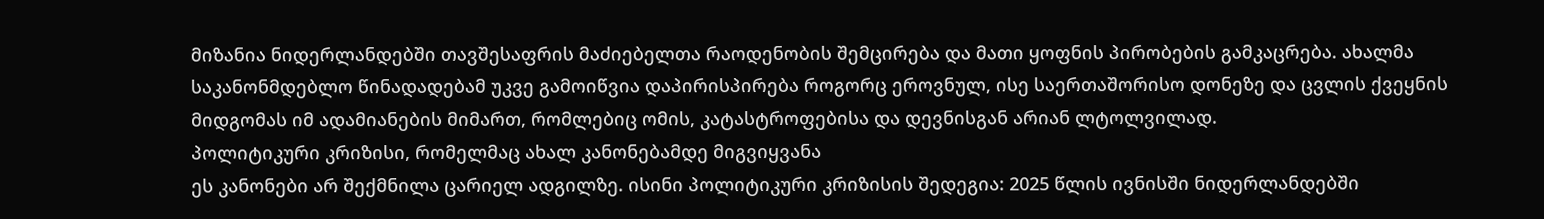მიზანია ნიდერლანდებში თავშესაფრის მაძიებელთა რაოდენობის შემცირება და მათი ყოფნის პირობების გამკაცრება. ახალმა საკანონმდებლო წინადადებამ უკვე გამოიწვია დაპირისპირება როგორც ეროვნულ, ისე საერთაშორისო დონეზე და ცვლის ქვეყნის მიდგომას იმ ადამიანების მიმართ, რომლებიც ომის, კატასტროფებისა და დევნისგან არიან ლტოლვილად.
პოლიტიკური კრიზისი, რომელმაც ახალ კანონებამდე მიგვიყვანა
ეს კანონები არ შექმნილა ცარიელ ადგილზე. ისინი პოლიტიკური კრიზისის შედეგია: 2025 წლის ივნისში ნიდერლანდებში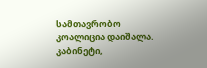სამთავრობო კოალიცია დაიშალა. კაბინეტი,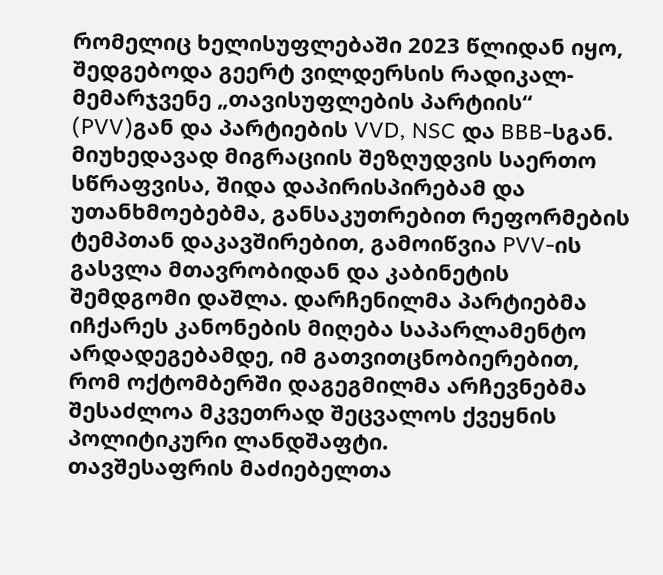რომელიც ხელისუფლებაში 2023 წლიდან იყო, შედგებოდა გეერტ ვილდერსის რადიკალ-მემარჯვენე „თავისუფლების პარტიის“ (PVV)გან და პარტიების VVD, NSC და BBB-სგან. მიუხედავად მიგრაციის შეზღუდვის საერთო სწრაფვისა, შიდა დაპირისპირებამ და უთანხმოებებმა, განსაკუთრებით რეფორმების ტემპთან დაკავშირებით, გამოიწვია PVV-ის გასვლა მთავრობიდან და კაბინეტის შემდგომი დაშლა. დარჩენილმა პარტიებმა იჩქარეს კანონების მიღება საპარლამენტო არდადეგებამდე, იმ გათვითცნობიერებით, რომ ოქტომბერში დაგეგმილმა არჩევნებმა შესაძლოა მკვეთრად შეცვალოს ქვეყნის პოლიტიკური ლანდშაფტი.
თავშესაფრის მაძიებელთა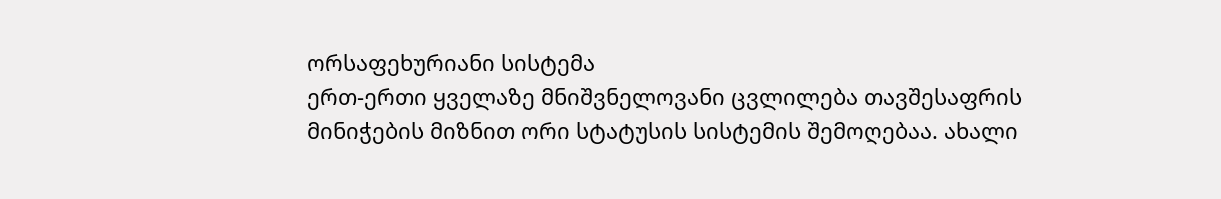ორსაფეხურიანი სისტემა
ერთ-ერთი ყველაზე მნიშვნელოვანი ცვლილება თავშესაფრის მინიჭების მიზნით ორი სტატუსის სისტემის შემოღებაა. ახალი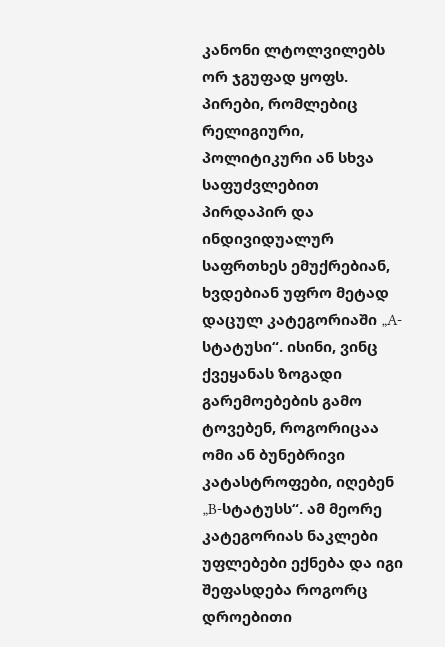კანონი ლტოლვილებს ორ ჯგუფად ყოფს. პირები, რომლებიც რელიგიური, პოლიტიკური ან სხვა საფუძვლებით პირდაპირ და ინდივიდუალურ საფრთხეს ემუქრებიან, ხვდებიან უფრო მეტად დაცულ კატეგორიაში „A-სტატუსი“. ისინი, ვინც ქვეყანას ზოგადი გარემოებების გამო ტოვებენ, როგორიცაა ომი ან ბუნებრივი კატასტროფები, იღებენ „B-სტატუსს“. ამ მეორე კატეგორიას ნაკლები უფლებები ექნება და იგი შეფასდება როგორც დროებითი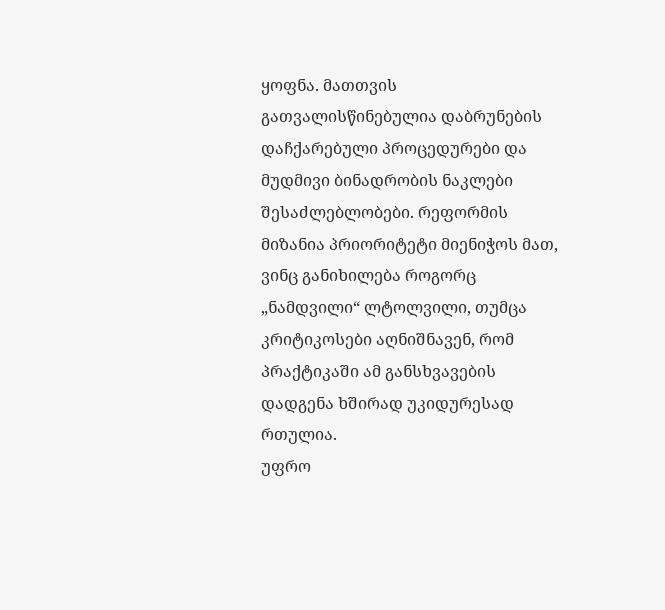ყოფნა. მათთვის გათვალისწინებულია დაბრუნების დაჩქარებული პროცედურები და მუდმივი ბინადრობის ნაკლები შესაძლებლობები. რეფორმის მიზანია პრიორიტეტი მიენიჭოს მათ, ვინც განიხილება როგორც „ნამდვილი“ ლტოლვილი, თუმცა კრიტიკოსები აღნიშნავენ, რომ პრაქტიკაში ამ განსხვავების დადგენა ხშირად უკიდურესად რთულია.
უფრო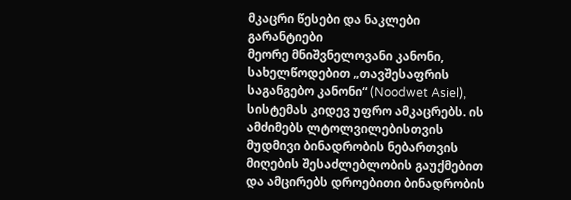მკაცრი წესები და ნაკლები გარანტიები
მეორე მნიშვნელოვანი კანონი, სახელწოდებით „თავშესაფრის საგანგებო კანონი“ (Noodwet Asiel), სისტემას კიდევ უფრო ამკაცრებს. ის ამძიმებს ლტოლვილებისთვის მუდმივი ბინადრობის ნებართვის მიღების შესაძლებლობის გაუქმებით და ამცირებს დროებითი ბინადრობის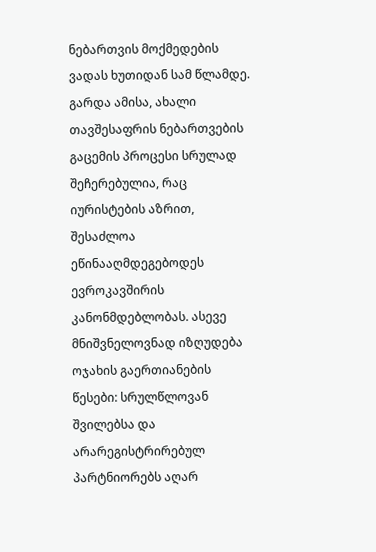ნებართვის მოქმედების ვადას ხუთიდან სამ წლამდე. გარდა ამისა, ახალი თავშესაფრის ნებართვების გაცემის პროცესი სრულად შეჩერებულია, რაც იურისტების აზრით, შესაძლოა ეწინააღმდეგებოდეს ევროკავშირის კანონმდებლობას. ასევე მნიშვნელოვნად იზღუდება ოჯახის გაერთიანების წესები: სრულწლოვან შვილებსა და არარეგისტრირებულ პარტნიორებს აღარ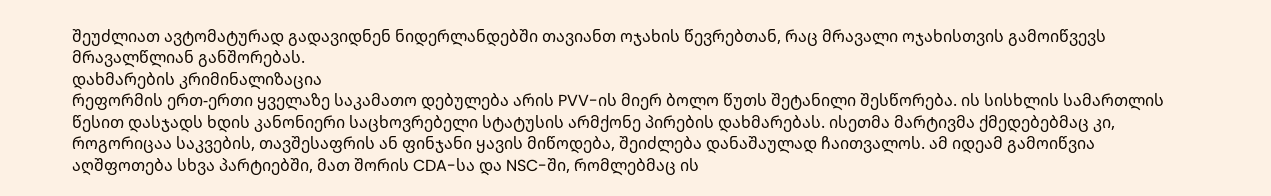შეუძლიათ ავტომატურად გადავიდნენ ნიდერლანდებში თავიანთ ოჯახის წევრებთან, რაც მრავალი ოჯახისთვის გამოიწვევს მრავალწლიან განშორებას.
დახმარების კრიმინალიზაცია
რეფორმის ერთ-ერთი ყველაზე საკამათო დებულება არის PVV-ის მიერ ბოლო წუთს შეტანილი შესწორება. ის სისხლის სამართლის წესით დასჯადს ხდის კანონიერი საცხოვრებელი სტატუსის არმქონე პირების დახმარებას. ისეთმა მარტივმა ქმედებებმაც კი, როგორიცაა საკვების, თავშესაფრის ან ფინჯანი ყავის მიწოდება, შეიძლება დანაშაულად ჩაითვალოს. ამ იდეამ გამოიწვია აღშფოთება სხვა პარტიებში, მათ შორის CDA-სა და NSC-ში, რომლებმაც ის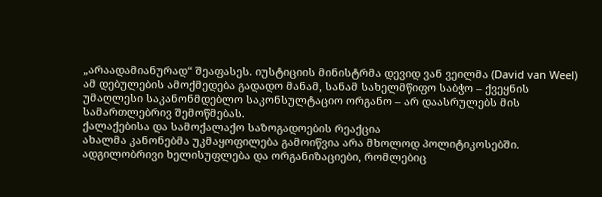„არაადამიანურად“ შეაფასეს. იუსტიციის მინისტრმა დევიდ ვან ვეილმა (David van Weel) ამ დებულების ამოქმედება გადადო მანამ, სანამ სახელმწიფო საბჭო – ქვეყნის უმაღლესი საკანონმდებლო საკონსულტაციო ორგანო – არ დაასრულებს მის სამართლებრივ შემოწმებას.
ქალაქებისა და სამოქალაქო საზოგადოების რეაქცია
ახალმა კანონებმა უკმაყოფილება გამოიწვია არა მხოლოდ პოლიტიკოსებში. ადგილობრივი ხელისუფლება და ორგანიზაციები, რომლებიც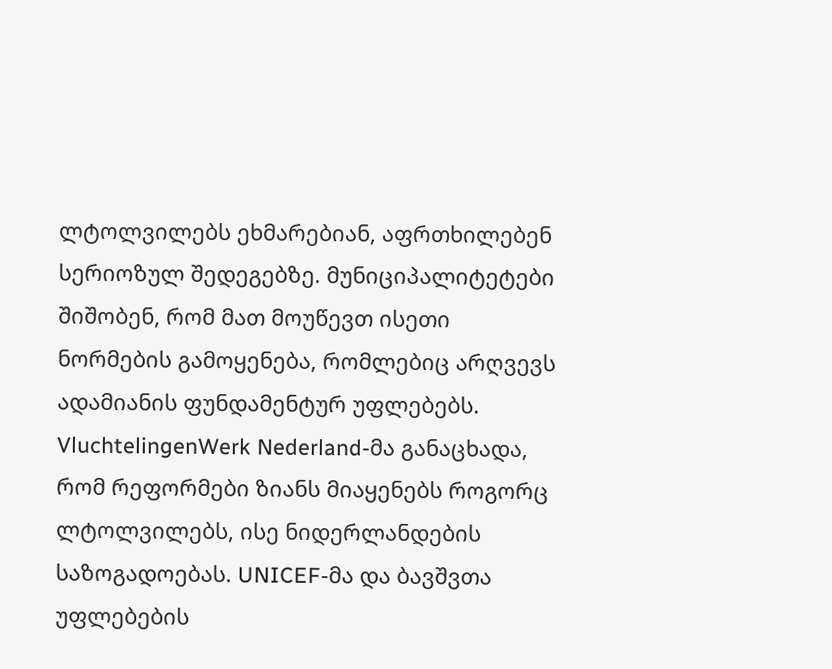ლტოლვილებს ეხმარებიან, აფრთხილებენ სერიოზულ შედეგებზე. მუნიციპალიტეტები შიშობენ, რომ მათ მოუწევთ ისეთი ნორმების გამოყენება, რომლებიც არღვევს ადამიანის ფუნდამენტურ უფლებებს. VluchtelingenWerk Nederland-მა განაცხადა, რომ რეფორმები ზიანს მიაყენებს როგორც ლტოლვილებს, ისე ნიდერლანდების საზოგადოებას. UNICEF-მა და ბავშვთა უფლებების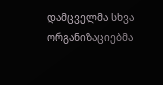დამცველმა სხვა ორგანიზაციებმა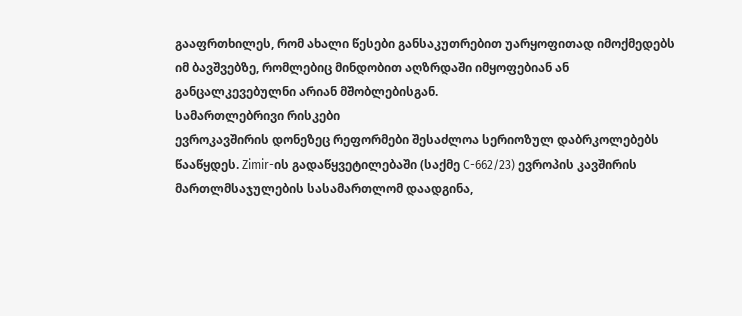გააფრთხილეს, რომ ახალი წესები განსაკუთრებით უარყოფითად იმოქმედებს იმ ბავშვებზე, რომლებიც მინდობით აღზრდაში იმყოფებიან ან განცალკევებულნი არიან მშობლებისგან.
სამართლებრივი რისკები
ევროკავშირის დონეზეც რეფორმები შესაძლოა სერიოზულ დაბრკოლებებს წააწყდეს. Zimir-ის გადაწყვეტილებაში (საქმე C-662/23) ევროპის კავშირის მართლმსაჯულების სასამართლომ დაადგინა,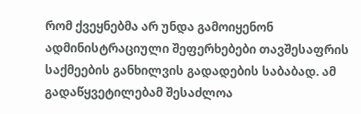რომ ქვეყნებმა არ უნდა გამოიყენონ ადმინისტრაციული შეფერხებები თავშესაფრის საქმეების განხილვის გადადების საბაბად. ამ გადაწყვეტილებამ შესაძლოა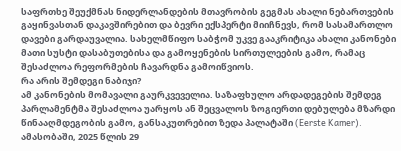საფრთხე შეუქმნას ნიდერლანდების მთავრობის გეგმას ახალი ნებართვების გაყინვასთან დაკავშირებით და ბევრი ექსპერტი მიიჩნევს, რომ სასამართლო დავები გარდაუვალია. სახელმწიფო საბჭომ უკვე გააკრიტიკა ახალი კანონები მათი სუსტი დასაბუთებისა და გამოყენების სირთულეების გამო, რამაც შესაძლოა რეფორმების ჩავარდნა გამოიწვიოს.
რა არის შემდეგი ნაბიჯი?
ამ კანონების მომავალი გაურკვეველია. საზაფხულო არდადეგების შემდეგ პარლამენტმა შესაძლოა უარყოს ან შეცვალოს ზოგიერთი დებულება მზარდი წინააღმდეგობის გამო, განსაკუთრებით ზედა პალატაში (Eerste Kamer). ამასობაში, 2025 წლის 29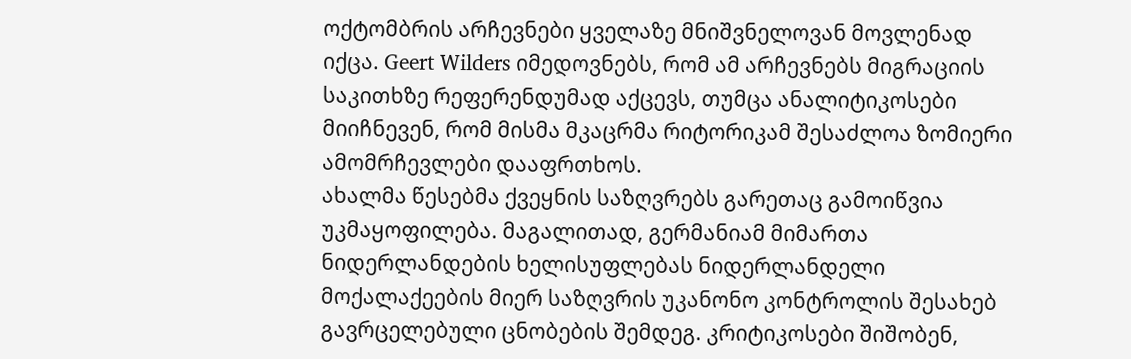ოქტომბრის არჩევნები ყველაზე მნიშვნელოვან მოვლენად იქცა. Geert Wilders იმედოვნებს, რომ ამ არჩევნებს მიგრაციის საკითხზე რეფერენდუმად აქცევს, თუმცა ანალიტიკოსები მიიჩნევენ, რომ მისმა მკაცრმა რიტორიკამ შესაძლოა ზომიერი ამომრჩევლები დააფრთხოს.
ახალმა წესებმა ქვეყნის საზღვრებს გარეთაც გამოიწვია უკმაყოფილება. მაგალითად, გერმანიამ მიმართა ნიდერლანდების ხელისუფლებას ნიდერლანდელი მოქალაქეების მიერ საზღვრის უკანონო კონტროლის შესახებ გავრცელებული ცნობების შემდეგ. კრიტიკოსები შიშობენ,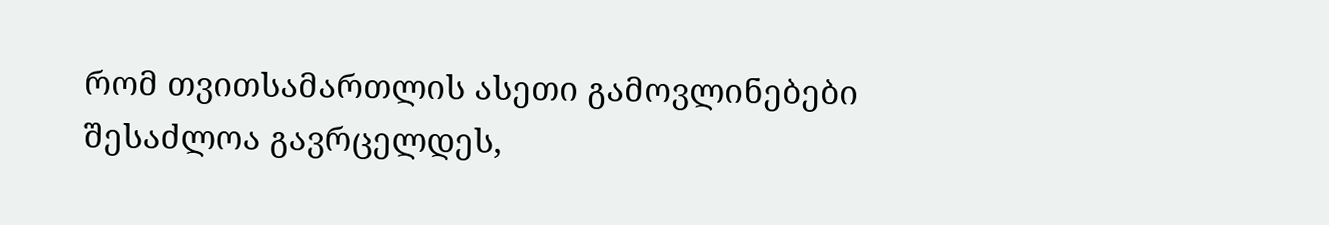რომ თვითსამართლის ასეთი გამოვლინებები შესაძლოა გავრცელდეს,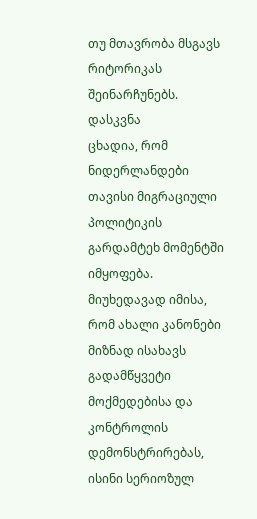თუ მთავრობა მსგავს რიტორიკას შეინარჩუნებს.
დასკვნა
ცხადია, რომ ნიდერლანდები თავისი მიგრაციული პოლიტიკის გარდამტეხ მომენტში იმყოფება. მიუხედავად იმისა, რომ ახალი კანონები მიზნად ისახავს გადამწყვეტი მოქმედებისა და კონტროლის დემონსტრირებას, ისინი სერიოზულ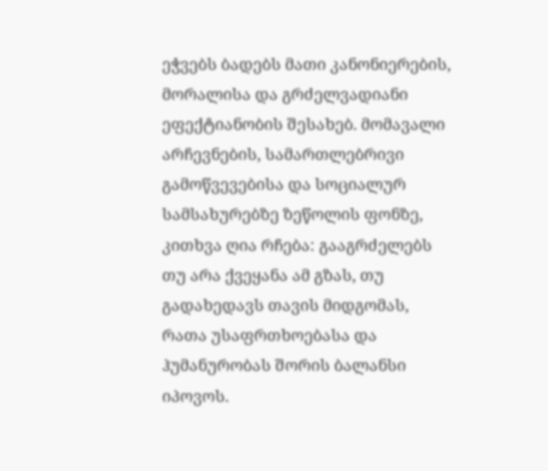ეჭვებს ბადებს მათი კანონიერების, მორალისა და გრძელვადიანი ეფექტიანობის შესახებ. მომავალი არჩევნების, სამართლებრივი გამოწვევებისა და სოციალურ სამსახურებზე ზეწოლის ფონზე, კითხვა ღია რჩება: გააგრძელებს თუ არა ქვეყანა ამ გზას, თუ გადახედავს თავის მიდგომას, რათა უსაფრთხოებასა და ჰუმანურობას შორის ბალანსი იპოვოს.